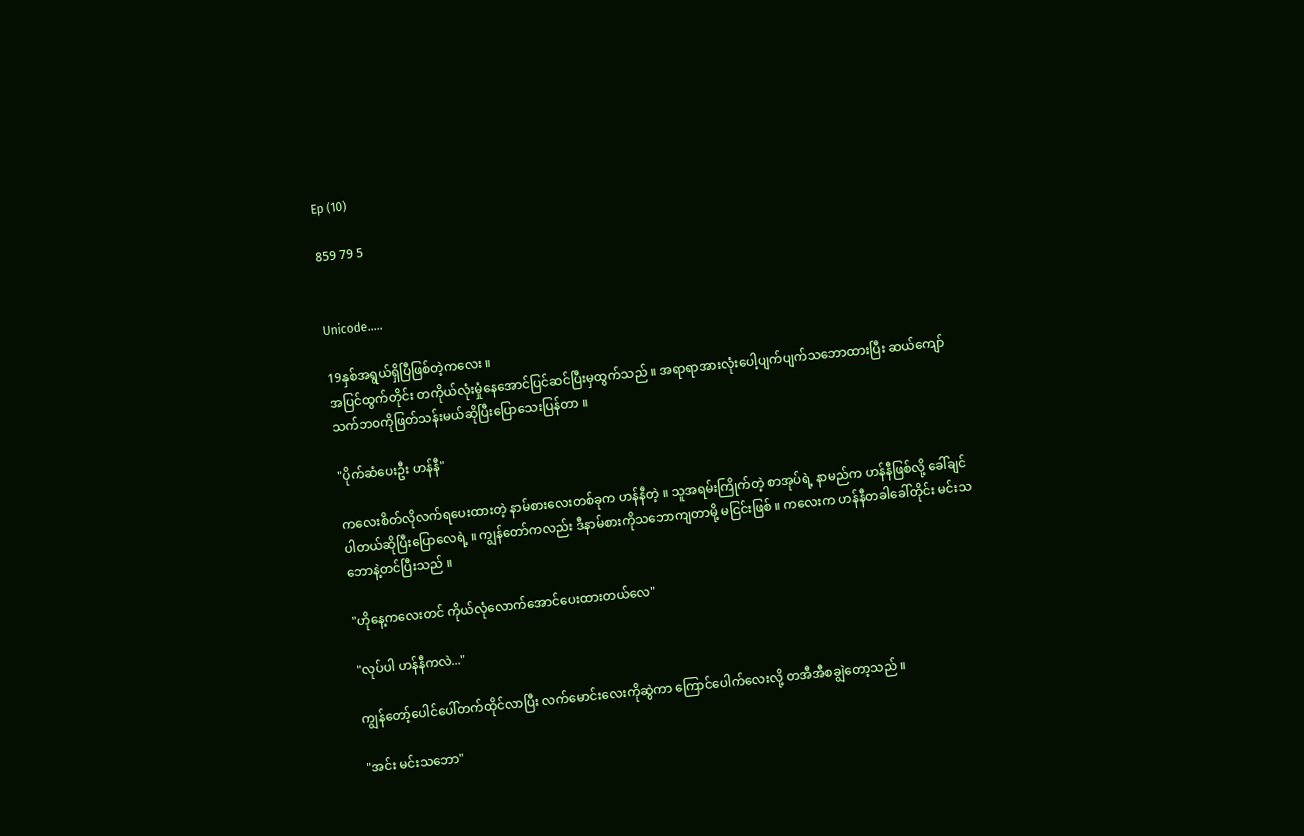Ep (10)

859 79 5


Unicode.....

19နှစ်အရွယ်ရှိပြီဖြစ်တဲ့ကလေး ။
အပြင်ထွက်တိုင်း တကိုယ်လုံးမှုံနေအောင်ပြင်ဆင်ပြီးမှထွက်သည် ။ အရာရာအားလုံးပေါ့ပျက်ပျက်သဘောထားပြီး ဆယ်ကျော်သက်ဘ၀ကိုဖြတ်သန်းမယ်ဆိုပြီးပြောသေးပြန်တာ ။

"ပိုက်ဆံပေးဦး ဟန်နီ"

ကလေးစိတ်လိုလက်ရပေးထားတဲ့ နာမ်စားလေးတစ်ခုက ဟန်နီတဲ့ ။ သူအရမ်းကြိုက်တဲ့ စာအုပ်ရဲ့ နာမည်က ဟန်နီဖြစ်လို့ ခေါ်ချင်ပါတယ်ဆိုပြီးပြောလေရဲ့ ။ ကျွန်တော်ကလည်း ဒီနာမ်စားကိုသဘောကျတာမို့ မငြင်းဖြစ် ။ ကလေးက ဟန်နီတခါခေါ်တိုင်း မင်းသဘောနဲ့တင်ပြီးသည် ။

"ဟိုနေ့ကလေးတင် ကိုယ်လုံလောက်အောင်ပေးထားတယ်လေ"

"လုပ်ပါ ဟန်နီကလဲ..."

ကျွန်တော့်ပေါင်ပေါ်တက်ထိုင်လာပြီး လက်မောင်းလေးကိုဆွဲကာ ကြောင်ပေါက်လေးလို့ တအီအီစချွဲတော့သည် ။

"အင်း မင်းသဘော"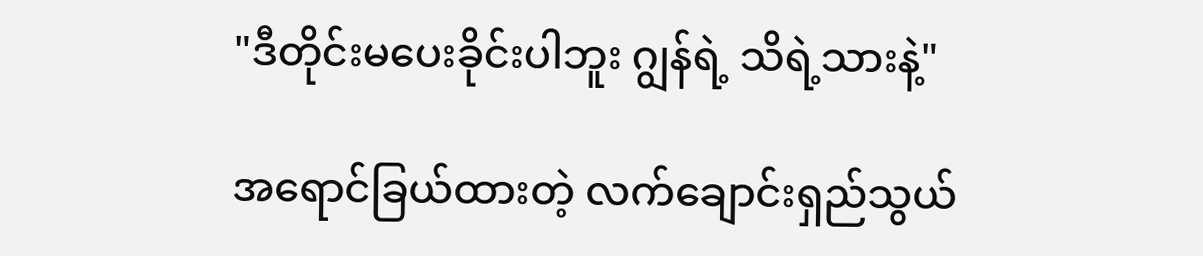"ဒီတိုင်းမပေးခိုင်းပါဘူး ဂျွန်ရဲ့ သိရဲ့သားနဲ့"

အရောင်ခြယ်ထားတဲ့ လက်ချောင်းရှည်သွယ်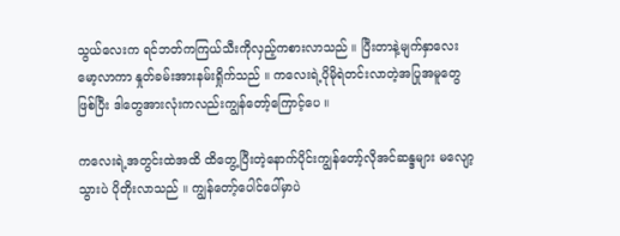သွယ်လေးက ရင်ဘတ်ကကြယ်သီးကိုလှည့်ကစားလာသည် ။ ပြီးတာနဲ့မျက်နှာလေးမော့လာကာ နှုတ်ခမ်းအားနမ်းရှိုက်သည် ။ ကလေးရဲ့ပိုမိုရဲတင်းလာတဲ့အပြုအမူတွေဖြစ်ပြီး ဒါတွေအားလုံးကလည်းကျွန်တော့်ကြောင့်ပေ ။

ကလေးရဲ့အတွင်းထဲအထိ ထိတွေ့ပြီးတဲ့နောက်ပိုင်းကျွန်တော့်လိုအင်ဆန္ဒများ မလျော့သွားပဲ ပိုတိုးလာသည် ။ ကျွန်တော့်ပေါင်ပေါ်မှာပဲ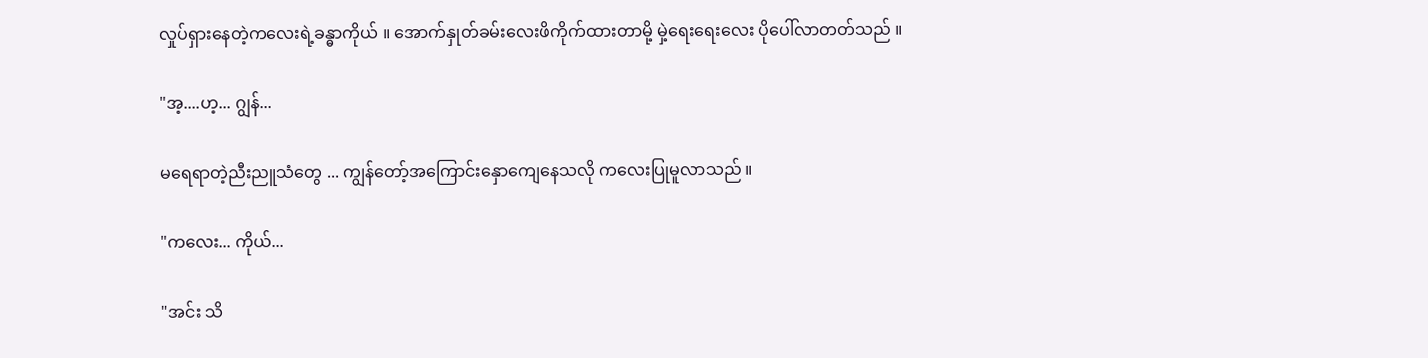လှုပ်ရှားနေတဲ့ကလေးရဲ့ခန္ဓာကိုယ် ။ အောက်နှုတ်ခမ်းလေးဖိကိုက်ထားတာမို့ မှဲ့ရေးရေးလေး ပိုပေါ်လာတတ်သည် ။

"အ့....ဟ့... ဂျွန်...

မရေရာတဲ့ညီးညူသံတွေ ... ကျွန်တော့်အကြောင်းနှောကျေနေသလို ကလေးပြုမူလာသည် ။

"ကလေး... ကိုယ်...

"အင်း သိ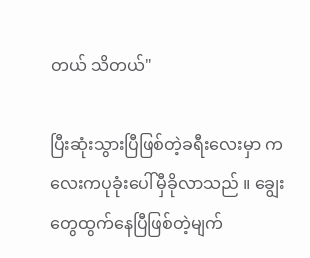တယ် သိတယ်"

ပြီးဆုံးသွားပြီဖြစ်တဲ့ခရီးလေးမှာ ကလေးကပုခုံးပေါ်မှီခိုလာသည် ။ ချွေးတွေထွက်နေပြီဖြစ်တဲ့မျက်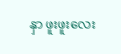နှာ ဖူးဖူးလေး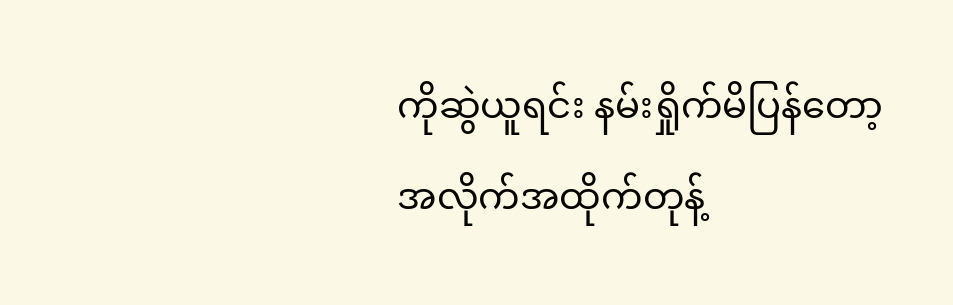ကိုဆွဲယူရင်း နမ်းရှိုက်မိပြန်တော့ အလိုက်အထိုက်တုန့်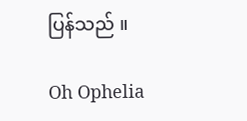ပြန်သည် ။

Oh Ophelia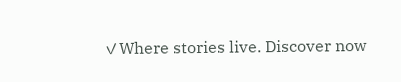✓Where stories live. Discover now